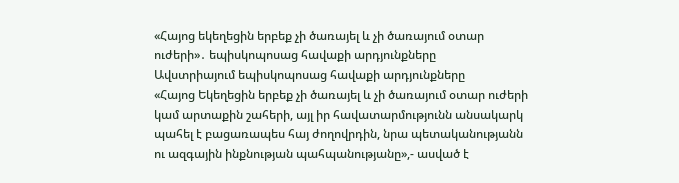«Հայոց եկեղեցին երբեք չի ծառայել և չի ծառայում օտար ուժերի»․ եպիսկոպոսաց հավաքի արդյունքները
Ավստրիայում եպիսկոպոսաց հավաքի արդյունքները
«Հայոց Եկեղեցին երբեք չի ծառայել և չի ծառայում օտար ուժերի կամ արտաքին շահերի, այլ իր հավատարմությունն անսակարկ պահել է բացառապես հայ ժողովրդին, նրա պետականությանն ու ազգային ինքնության պահպանությանը»,- ասված է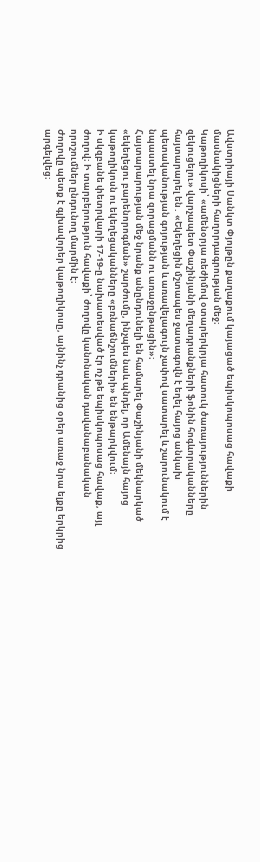Ավստրիայի Սանկտ Փյոլթըն քաղաքում կայացած եպիսկոպոսաց հավաքի մասնակիցների հաղորդագրության մեջ։
Կաթողիկոսի՝ «ամենօրյա ռեժիմով օտարերկրյա հատուկ ծառայություններին զեկուցելու» վարչապետ Փաշինյանի մեղադրանքների ֆոնին հոգևորականները հայտարարել են․ «Եկեղեցին մշտապես ջատագովն է եղել հայոց անկախ պետականության գոյության և առավելագույն չափով սատարել և շարունակում է նպաստել նրա զորացմանն ու առաջընթացին»։
Հայտարարության մեջ նրանք անընդունելի են համարել Փաշինյանի մեկնարկած «եկեղեցու բարենորոգման» շարժումը, ինչպես նաև պնդել, որ Ամենայն հայոց կաթողիկոսն ու եկեղեցականները «բռնաճնշումների» են ենթարկվում։
Ի սկզբանե փետրվարի 17-19-ը նախատեսված էր ոչ թե եպիսկոպոսաց հավաք, այլ ժողով։ Ի տարբերություն հավաքի՝ ժողովը կանոնական դավանաբանական որոշումներ ընդունող մարմին է։
Ժողովը պետք է գլխավորեր կաթողիկոսը, այնինչ դրանից օրեր առաջ նրա ելքը երկրից արգելվեց։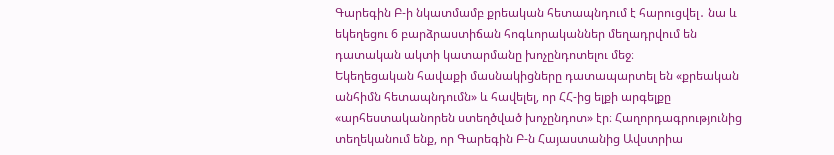Գարեգին Բ-ի նկատմամբ քրեական հետապնդում է հարուցվել․ նա և եկեղեցու 6 բարձրաստիճան հոգևորականներ մեղադրվում են դատական ակտի կատարմանը խոչընդոտելու մեջ։
Եկեղեցական հավաքի մասնակիցները դատապարտել են «քրեական անհիմն հետապնդումն» և հավելել, որ ՀՀ-ից ելքի արգելքը «արհեստականորեն ստեղծված խոչընդոտ» էր։ Հաղորդագրությունից տեղեկանում ենք, որ Գարեգին Բ-ն Հայաստանից Ավստրիա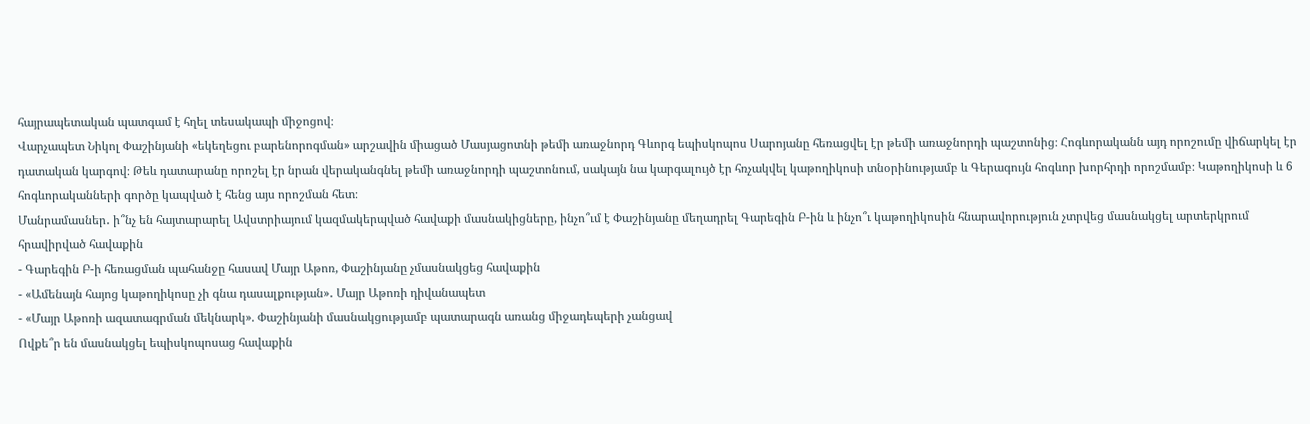հայրապետական պատգամ է հղել տեսակապի միջոցով։
Վարչապետ Նիկոլ Փաշինյանի «եկեղեցու բարենորոգման» արշավին միացած Մասյացոտնի թեմի առաջնորդ Գևորգ եպիսկոպոս Սարոյանը հեռացվել էր թեմի առաջնորդի պաշտոնից։ Հոգևորականն այդ որոշումը վիճարկել էր դատական կարգով։ Թեև դատարանը որոշել էր նրան վերականգնել թեմի առաջնորդի պաշտոնում, սակայն նա կարգալույծ էր հռչակվել կաթողիկոսի տնօրինությամբ և Գերագույն հոգևոր խորհրդի որոշմամբ։ Կաթողիկոսի և 6 հոգևորականների գործը կապված է հենց այս որոշման հետ։
Մանրամասներ․ ի՞նչ են հայտարարել Ավստրիայում կազմակերպված հավաքի մասնակիցները, ինչո՞ւմ է Փաշինյանը մեղադրել Գարեգին Բ-ին և ինչո՞ւ կաթողիկոսին հնարավորություն չտրվեց մասնակցել արտերկրում հրավիրված հավաքին
- Գարեգին Բ-ի հեռացման պահանջը հասավ Մայր Աթոռ, Փաշինյանը չմասնակցեց հավաքին
- «Ամենայն հայոց կաթողիկոսը չի գնա դասալքության»․ Մայր Աթոռի դիվանապետ
- «Մայր Աթոռի ազատագրման մեկնարկ». Փաշինյանի մասնակցությամբ պատարագն առանց միջադեպերի չանցավ
Ովքե՞ր են մասնակցել եպիսկոպոսաց հավաքին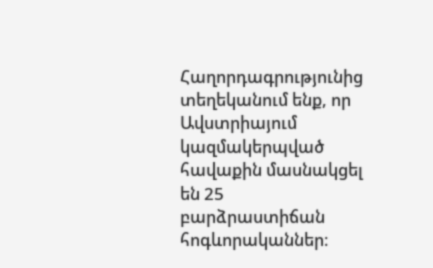Հաղորդագրությունից տեղեկանում ենք, որ Ավստրիայում կազմակերպված հավաքին մասնակցել են 25 բարձրաստիճան հոգևորականներ։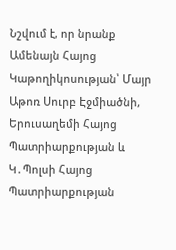Նշվում է, որ նրանք Ամենայն Հայոց Կաթողիկոսության՝ Մայր Աթոռ Սուրբ Էջմիածնի, Երուսաղեմի Հայոց Պատրիարքության և Կ․Պոլսի Հայոց Պատրիարքության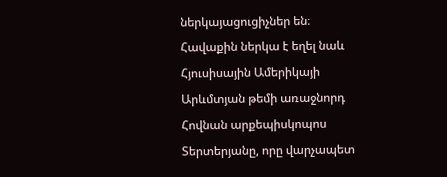ներկայացուցիչներ են։
Հավաքին ներկա է եղել նաև Հյուսիսային Ամերիկայի Արևմտյան թեմի առաջնորդ Հովնան արքեպիսկոպոս Տերտերյանը, որը վարչապետ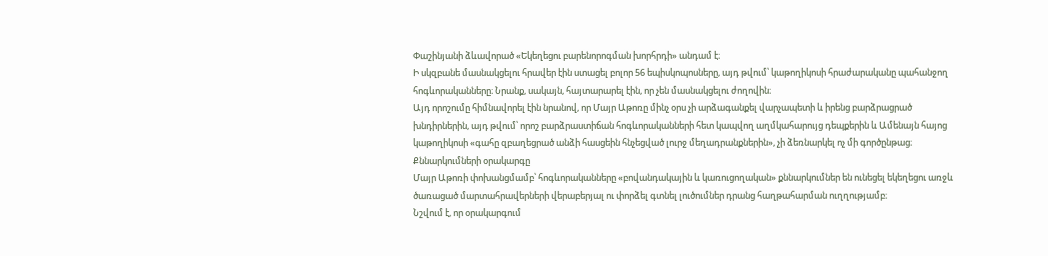Փաշինյանի ձևավորած «Եկեղեցու բարենորոգման խորհրդի» անդամ է։
Ի սկզբանե մասնակցելու հրավեր էին ստացել բոլոր 56 եպիսկոպոսները, այդ թվում՝ կաթողիկոսի հրաժարականը պահանջող հոգևորականները։ Նրանք, սակայն, հայտարարել էին, որ չեն մասնակցելու ժողովին։
Այդ որոշումը հիմնավորել էին նրանով, որ Մայր Աթոռը մինչ օրս չի արձագանքել վարչապետի և իրենց բարձրացրած խնդիրներին, այդ թվում՝ որոշ բարձրաստիճան հոգևորականների հետ կապվող աղմկահարույց դեպքերին և Ամենայն հայոց կաթողիկոսի «գահը զբաղեցրած անձի հասցեին հնչեցված լուրջ մեղադրանքներին», չի ձեռնարկել ոչ մի գործընթաց։
Քննարկումների օրակարգը
Մայր Աթոռի փոխանցմամբ՝ հոգևորականները «բովանդակային և կառուցողական» քննարկումներ են ունեցել եկեղեցու առջև ծառացած մարտահրավերների վերաբերյալ ու փորձել գտնել լուծումներ դրանց հաղթահարման ուղղությամբ։
Նշվում է, որ օրակարգում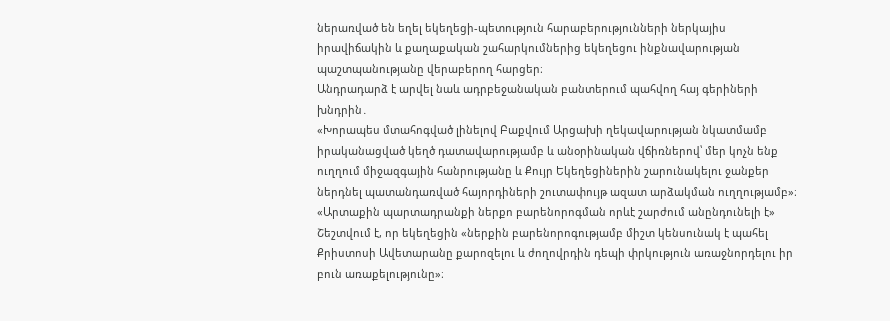ներառված են եղել եկեղեցի-պետություն հարաբերությունների ներկայիս իրավիճակին և քաղաքական շահարկումներից եկեղեցու ինքնավարության պաշտպանությանը վերաբերող հարցեր։
Անդրադարձ է արվել նաև ադրբեջանական բանտերում պահվող հայ գերիների խնդրին․
«Խորապես մտահոգված լինելով Բաքվում Արցախի ղեկավարության նկատմամբ իրականացված կեղծ դատավարությամբ և անօրինական վճիռներով՝ մեր կոչն ենք ուղղում միջազգային հանրությանը և Քույր Եկեղեցիներին շարունակելու ջանքեր ներդնել պատանդառված հայորդիների շուտափույթ ազատ արձակման ուղղությամբ»։
«Արտաքին պարտադրանքի ներքո բարենորոգման որևէ շարժում անընդունելի է»
Շեշտվում է, որ եկեղեցին «ներքին բարենորոգությամբ միշտ կենսունակ է պահել Քրիստոսի Ավետարանը քարոզելու և ժողովրդին դեպի փրկություն առաջնորդելու իր բուն առաքելությունը»։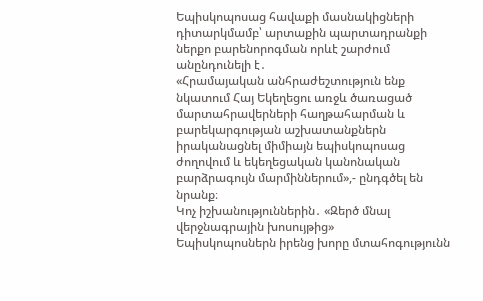Եպիսկոպոսաց հավաքի մասնակիցների դիտարկմամբ՝ արտաքին պարտադրանքի ներքո բարենորոգման որևէ շարժում անընդունելի է․
«Հրամայական անհրաժեշտություն ենք նկատում Հայ Եկեղեցու առջև ծառացած մարտահրավերների հաղթահարման և բարեկարգության աշխատանքներն իրականացնել միմիայն եպիսկոպոսաց ժողովում և եկեղեցական կանոնական բարձրագույն մարմիններում»,- ընդգծել են նրանք։
Կոչ իշխանություններին․ «Զերծ մնալ վերջնագրային խոսույթից»
Եպիսկոպոսներն իրենց խորը մտահոգությունն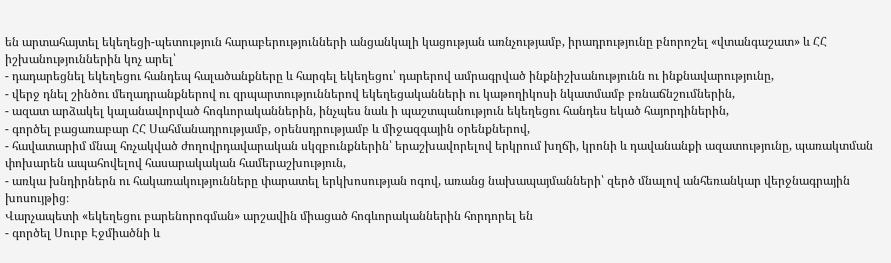են արտահայտել եկեղեցի-պետություն հարաբերությունների անցանկալի կացության առնչությամբ, իրադրությունը բնորոշել «վտանգաշատ» և ՀՀ իշխանություններին կոչ արել՝
- դադարեցնել եկեղեցու հանդեպ հալածանքները և հարգել եկեղեցու՝ դարերով ամրագրված ինքնիշխանությունն ու ինքնավարությունը,
- վերջ դնել շինծու մեղադրանքներով ու զրպարտություններով եկեղեցականների ու կաթողիկոսի նկատմամբ բռնաճնշումներին,
- ազատ արձակել կալանավորված հոգևորականներին, ինչպես նաև ի պաշտպանություն եկեղեցու հանդես եկած հայորդիներին,
- գործել բացառաբար ՀՀ Սահմանադրությամբ, օրենսդրությամբ և միջազգային օրենքներով,
- հավատարիմ մնալ հռչակված ժողովրդավարական սկզբունքներին՝ երաշխավորելով երկրում խղճի, կրոնի և դավանանքի ազատությունը, պառակտման փոխարեն ապահովելով հասարակական համերաշխություն,
- առկա խնդիրներն ու հակառակությունները փարատել երկխոսության ոգով, առանց նախապայմանների՝ զերծ մնալով անհեռանկար վերջնագրային խոսույթից։
Վարչապետի «եկեղեցու բարենորոգման» արշավին միացած հոգևորականներին հորդորել են
- գործել Սուրբ Էջմիածնի և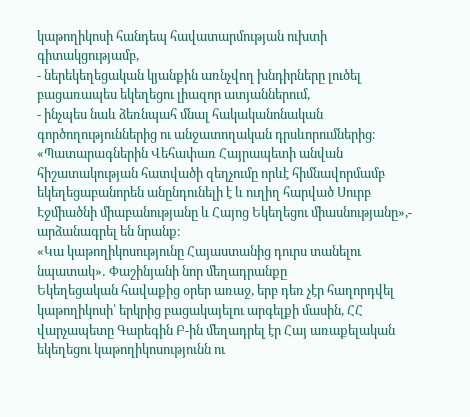կաթողիկոսի հանդեպ հավատարմության ուխտի գիտակցությամբ,
- ներեկեղեցական կյանքին առնչվող խնդիրները լուծել բացառապես եկեղեցու լիազոր ատյաններում,
- ինչպես նաև ձեռնպահ մնալ հակականոնական գործողություններից ու անջատողական դրսևորումներից։
«Պատարագներին Վեհափառ Հայրապետի անվան հիշատակության հատվածի զեղչումը որևէ հիմնավորմամբ եկեղեցաբանորեն անընդունելի է և ուղիղ հարված Սուրբ Էջմիածնի միաբանությանը և Հայոց Եկեղեցու միասնությանը»,- արձանագրել են նրանք։
«Կա կաթողիկոսությունը Հայաստանից դուրս տանելու նպատակ»․ Փաշինյանի նոր մեղադրանքը
Եկեղեցական հավաքից օրեր առաջ, երբ դեռ չէր հաղորդվել կաթողիկոսի՝ երկրից բացակայելու արգելքի մասին, ՀՀ վարչապետը Գարեգին Բ-ին մեղադրել էր Հայ առաքելական եկեղեցու կաթողիկոսությունն ու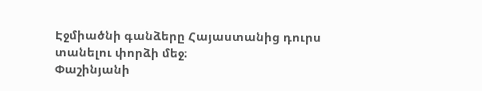Էջմիածնի գանձերը Հայաստանից դուրս տանելու փորձի մեջ։
Փաշինյանի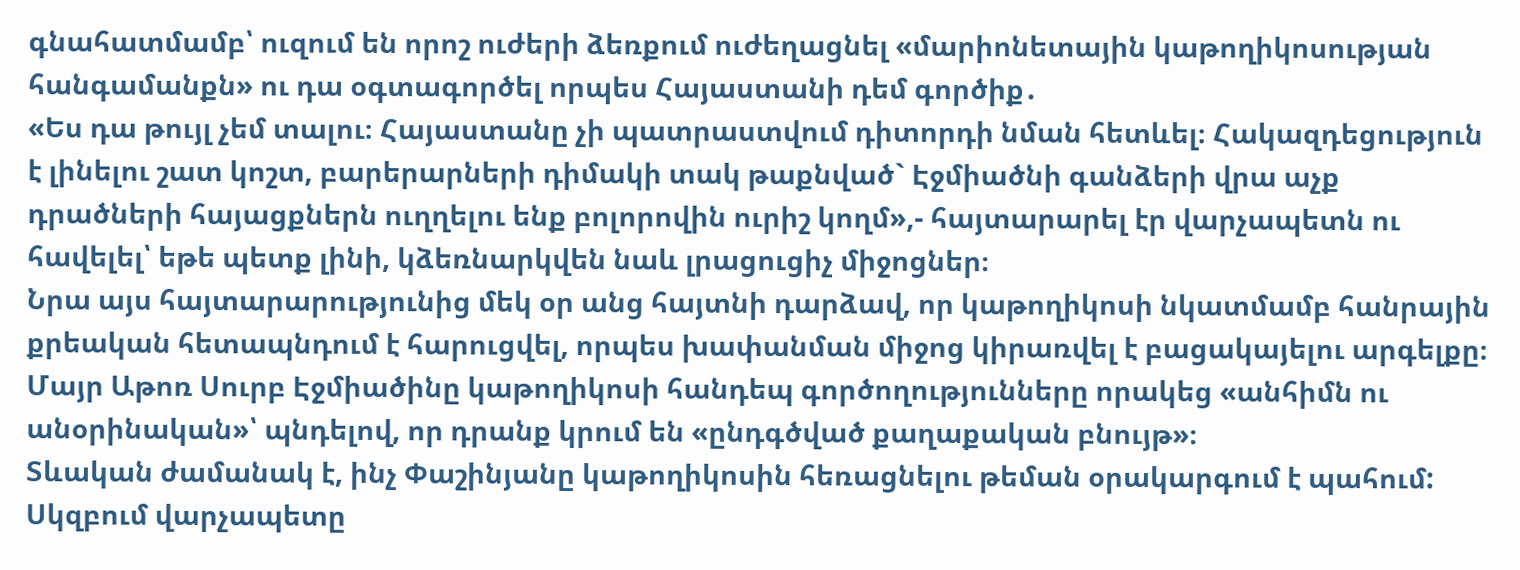գնահատմամբ՝ ուզում են որոշ ուժերի ձեռքում ուժեղացնել «մարիոնետային կաթողիկոսության հանգամանքն» ու դա օգտագործել որպես Հայաստանի դեմ գործիք․
«Ես դա թույլ չեմ տալու։ Հայաստանը չի պատրաստվում դիտորդի նման հետևել։ Հակազդեցություն է լինելու շատ կոշտ, բարերարների դիմակի տակ թաքնված` Էջմիածնի գանձերի վրա աչք դրածների հայացքներն ուղղելու ենք բոլորովին ուրիշ կողմ»,- հայտարարել էր վարչապետն ու հավելել՝ եթե պետք լինի, կձեռնարկվեն նաև լրացուցիչ միջոցներ։
Նրա այս հայտարարությունից մեկ օր անց հայտնի դարձավ, որ կաթողիկոսի նկատմամբ հանրային քրեական հետապնդում է հարուցվել, որպես խափանման միջոց կիրառվել է բացակայելու արգելքը։
Մայր Աթոռ Սուրբ Էջմիածինը կաթողիկոսի հանդեպ գործողությունները որակեց «անհիմն ու անօրինական»՝ պնդելով, որ դրանք կրում են «ընդգծված քաղաքական բնույթ»։
Տևական ժամանակ է, ինչ Փաշինյանը կաթողիկոսին հեռացնելու թեման օրակարգում է պահում: Սկզբում վարչապետը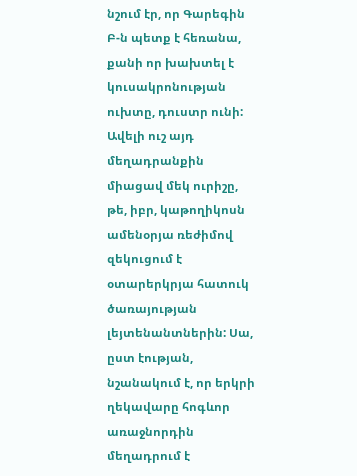նշում էր, որ Գարեգին Բ-ն պետք է հեռանա, քանի որ խախտել է կուսակրոնության ուխտը, դուստր ունի: Ավելի ուշ այդ մեղադրանքին միացավ մեկ ուրիշը, թե, իբր, կաթողիկոսն ամենօրյա ռեժիմով զեկուցում է օտարերկրյա հատուկ ծառայության լեյտենանտներին: Սա, ըստ էության, նշանակում է, որ երկրի ղեկավարը հոգևոր առաջնորդին մեղադրում է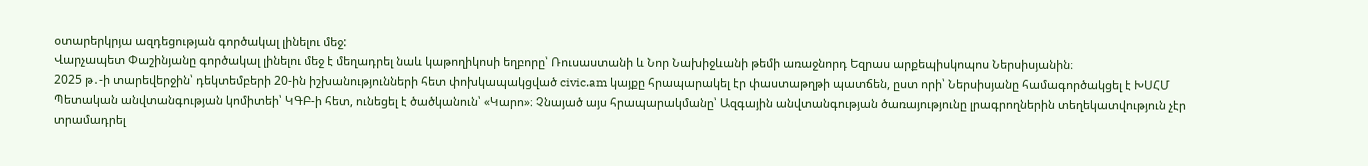օտարերկրյա ազդեցության գործակալ լինելու մեջ:
Վարչապետ Փաշինյանը գործակալ լինելու մեջ է մեղադրել նաև կաթողիկոսի եղբորը՝ Ռուսաստանի և Նոր Նախիջևանի թեմի առաջնորդ Եզրաս արքեպիսկոպոս Ներսիսյանին։
2025 թ․-ի տարեվերջին՝ դեկտեմբերի 20-ին իշխանությունների հետ փոխկապակցված civic.am կայքը հրապարակել էր փաստաթղթի պատճեն, ըստ որի՝ Ներսիսյանը համագործակցել է ԽՍՀՄ Պետական անվտանգության կոմիտեի՝ ԿԳԲ-ի հետ, ունեցել է ծածկանուն՝ «Կարո»։ Չնայած այս հրապարակմանը՝ Ազգային անվտանգության ծառայությունը լրագրողներին տեղեկատվություն չէր տրամադրել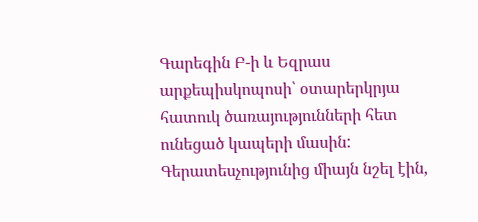Գարեգին Բ-ի և Եզրաս արքեպիսկոպոսի՝ օտարերկրյա հատուկ ծառայությունների հետ ունեցած կապերի մասին: Գերատեսչությունից միայն նշել էին,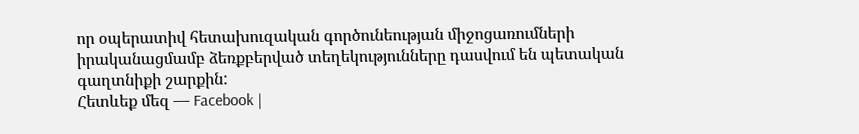որ օպերատիվ հետախուզական գործունեության միջոցառումների իրականացմամբ ձեռքբերված տեղեկությունները դասվում են պետական գաղտնիքի շարքին:
Հետևեք մեզ — Facebook |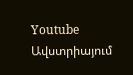Youtube
Ավստրիայում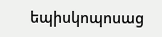եպիսկոպոսաց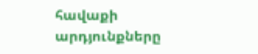հավաքի արդյունքները